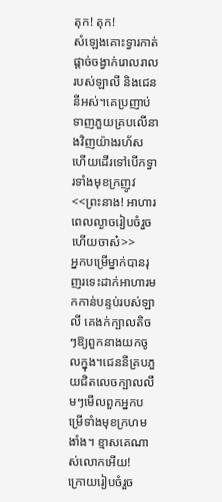តុក! តុក!
សំឡេងគោះទ្វារកាត់ផ្ដាច់ចង្វាក់រោលរាលរបស់ឡាលី និងជេននីអស់។គេប្រញាប់ទាញភួយគ្របលើនាងវិញយ៉ាងរហ័ស ហើយដើរទៅបើកទ្វារទាំងមុខក្រញូវ
<<ព្រះនាង! អាហារពេលល្ងាចរៀបចំរួចហើយចាស៎>>
អ្នកបម្រើម្នាក់បានរុញរទេះដាក់អាហារមកកាន់បន្ទប់របស់ឡាលី គេងក់ក្បាលតិចៗឱ្យពួកនាងយកចូលក្នុង។ជេននីគ្របភួយជិតលេចក្បាលលឹមៗមើលពួកអ្នកបម្រើទាំងមុខក្រហមងាំង។ ខ្មាសគេណាស់លោកអើយ!
ក្រោយរៀបចំរួច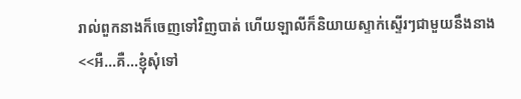រាល់ពួកនាងក៏ចេញទៅវិញបាត់ ហើយឡាលីក៏និយាយស្ទាក់ស្ទើរៗជាមួយនឹងនាង
<<អឺ...គឺ...ខ្ញុំសុំទៅ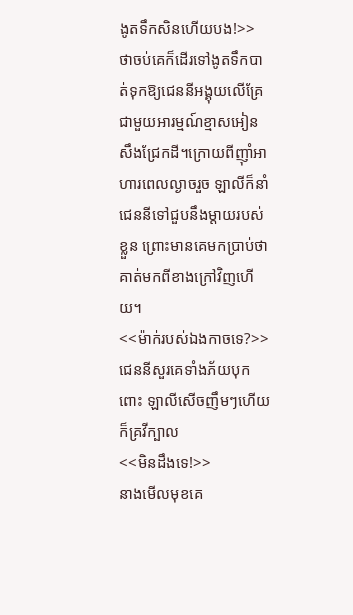ងូតទឹកសិនហើយបង!>>
ថាចប់គេក៏ដើរទៅងូតទឹកបាត់ទុកឱ្យជេននីអង្គុយលើគ្រែជាមួយអារម្មណ៍ខ្មាសអៀនសឹងជ្រែកដី។ក្រោយពីញ៉ាំអាហារពេលល្ងាចរួច ឡាលីក៏នាំជេននីទៅជួបនឹងម្ដាយរបស់ខ្លួន ព្រោះមានគេមកប្រាប់ថាគាត់មកពីខាងក្រៅវិញហើយ។
<<ម៉ាក់របស់ឯងកាចទេ?>>
ជេននីសួរគេទាំងភ័យបុកពោះ ឡាលីសើចញឹមៗហើយក៏គ្រវីក្បាល
<<មិនដឹងទេ!>>
នាងមើលមុខគេ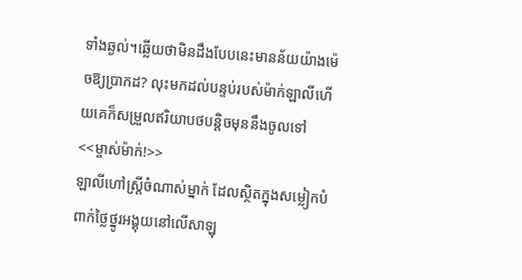ទាំងឆ្ងល់។ឆ្លើយថាមិនដឹងបែបនេះមានន័យយ៉ាងម៉េចឱ្យប្រាកដ? លុះមកដល់បន្ទប់របស់ម៉ាក់ឡាលីហើយគេក៏សម្រួលឥរិយាបថបន្តិចមុននឹងចូលទៅ
<<ម្ចាស់ម៉ាក់!>>
ឡាលីហៅស្រ្តីចំណាស់ម្នាក់ ដែលស្ថិតក្នុងសម្លៀកបំពាក់ថ្លៃថ្នូរអង្គុយនៅលើសាឡុ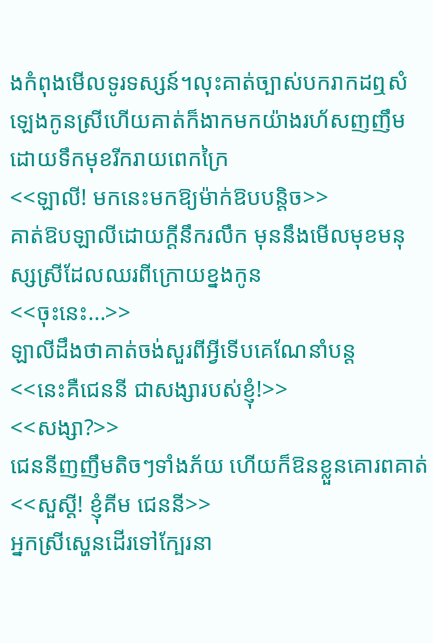ងកំពុងមើលទូរទស្សន៍។លុះគាត់ច្បាស់បករាកដឮសំឡេងកូនស្រីហើយគាត់ក៏ងាកមកយ៉ាងរហ័សញញឹមដោយទឹកមុខរីករាយពេកក្រៃ
<<ឡាលី! មកនេះមកឱ្យម៉ាក់ឱបបន្តិច>>
គាត់ឱបឡាលីដោយក្ដីនឹករលឹក មុននឹងមើលមុខមនុស្សស្រីដែលឈរពីក្រោយខ្នងកូន
<<ចុះនេះ...>>
ឡាលីដឹងថាគាត់ចង់សួរពីអ្វីទើបគេណែនាំបន្ត
<<នេះគឺជេននី ជាសង្សារបស់ខ្ញុំ!>>
<<សង្សា?>>
ជេននីញញឹមតិចៗទាំងភ័យ ហើយក៏ឱនខ្លួនគោរពគាត់
<<សួស្ដី! ខ្ញុំគីម ជេននី>>
អ្នកស្រីស្ហេនដើរទៅក្បែរនា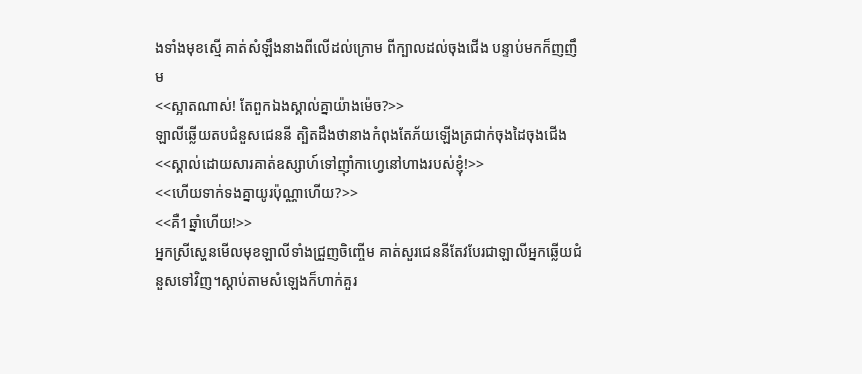ងទាំងមុខស្មើ គាត់សំឡឹងនាងពីលើដល់ក្រោម ពីក្បាលដល់ចុងជើង បន្ទាប់មកក៏ញញឹម
<<ស្អាតណាស់! តែពួកឯងស្គាល់គ្នាយ៉ាងម៉េច?>>
ឡាលីឆ្លើយតបជំនួសជេននី ត្បិតដឹងថានាងកំពុងតែភ័យឡើងត្រជាក់ចុងដៃចុងជើង
<<ស្គាល់ដោយសារគាត់ឧស្សាហ៍ទៅញ៉ាំកាហ្វេនៅហាងរបស់ខ្ញុំ!>>
<<ហើយទាក់ទងគ្នាយូរប៉ុណ្ណាហើយ?>>
<<គឺ1ឆ្នាំហើយ!>>
អ្នកស្រីស្ហេនមើលមុខឡាលីទាំងជ្រួញចិញ្ចើម គាត់សួរជេននីតែវបែរជាឡាលីអ្នកឆ្លើយជំនួសទៅវិញ។ស្ដាប់តាមសំឡេងក៏ហាក់គួរ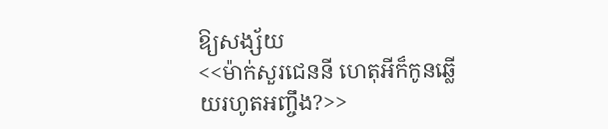ឱ្យសង្ស័យ
<<ម៉ាក់សួរជេននី ហេតុអីក៏កូនឆ្លើយរហូតអញ្ចឹង?>>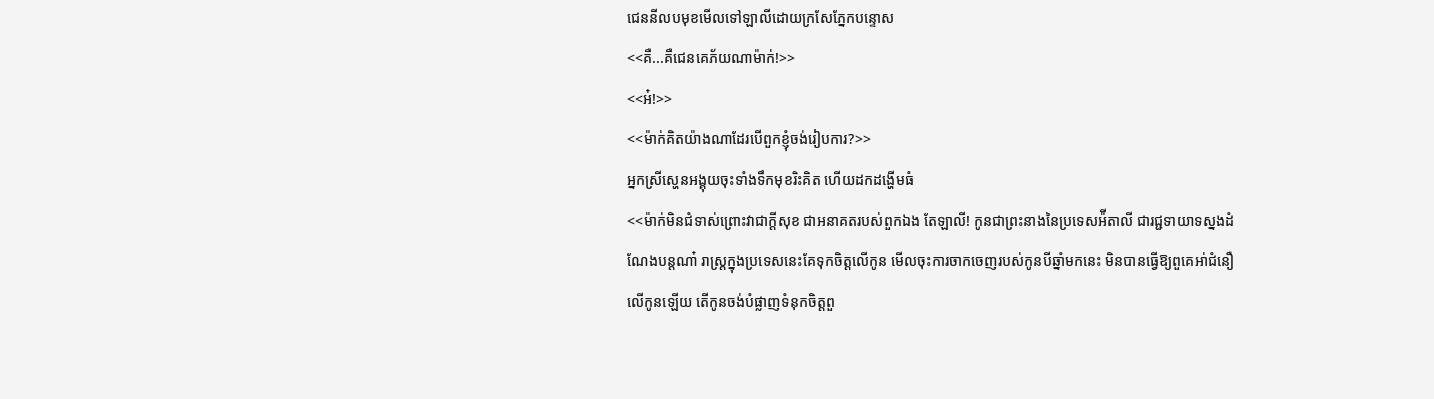ជេននីលបមុខមើលទៅឡាលីដោយក្រសែភ្នែកបន្ទោស
<<គឺ...គឺជេនគេភ័យណាម៉ាក់!>>
<<អ៎!>>
<<ម៉ាក់គិតយ៉ាងណាដែរបើពួកខ្ញុំចង់រៀបការ?>>
អ្នកស្រីស្ហេនអង្គុយចុះទាំងទឹកមុខរិះគិត ហើយដកដង្ហើមធំ
<<ម៉ាក់មិនជំទាស់ព្រោះវាជាក្ដីសុខ ជាអនាគតរបស់ពួកឯង តែឡាលី! កូនជាព្រះនាងនៃប្រទេសអ៉ីតាលី ជារជ្ជទាយាទស្នងដំណែងបន្តណា៎ រាស្ត្រក្នុងប្រទេសនេះគែទុកចិត្តលើកូន មើលចុះការចាកចេញរបស់កូនបីឆ្នាំមកនេះ មិនបានធ្វើឱ្យពួគេអា់ជំនឿលើកូនឡើយ តើកូនចង់បំផ្លាញទំនុកចិត្តពួ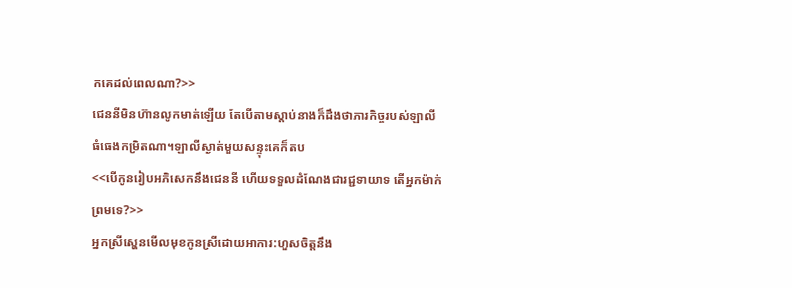កគេដល់ពេលណា?>>
ជេននីមិនហ៊ានលូកមាត់ឡើយ តែបើតាមស្ដាប់នាងក៏ដឹងថាភារកិច្ចរបស់ឡាលីធំធេងកម្រិតណា។ឡាលីស្ងាត់មួយសន្ទុះគេក៏តប
<<បើកូនរៀបអភិសេកនឹងជេននី ហើយទទួលដំណែងជារជ្ជទាយាទ តើអ្នកម៉ាក់ព្រមទេ?>>
អ្នកស្រីស្ហេនមើលមុខកូនស្រីដោយអាការ:ហួសចិត្តនឹង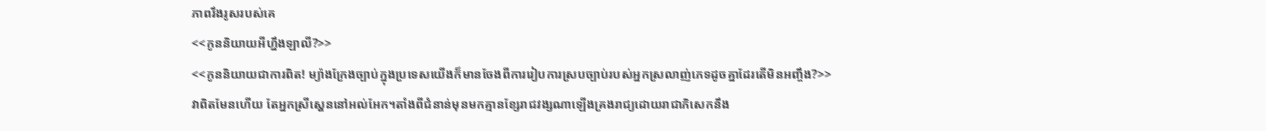ភាពរឹងរូសរបស់គេ
<<កូននិយាយអីហ្នឹងឡាលី?>>
<<កូននិយាយជាការពិត! ម្យ៉ាងក្រែងច្បាប់ក្នុងប្រទេសយើងក៏មានចែងពីការរៀបការស្របច្បាប់របស់អ្នកស្រលាញ់ភេទដូចគ្នាដែរតើមិនអញ្ចឹង?>>
វាពិតមែនហើយ តែអ្នកស្រីស្ហេននៅអល់អែក។តាំងពីជំនាន់មុនមកគ្មានខ្សែរាជវង្សណាឡើងគ្រងរាជ្យដោយរាជាភិសេកនឹង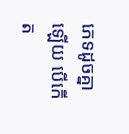ភេទដូចគ្នាឡើយ បើកើត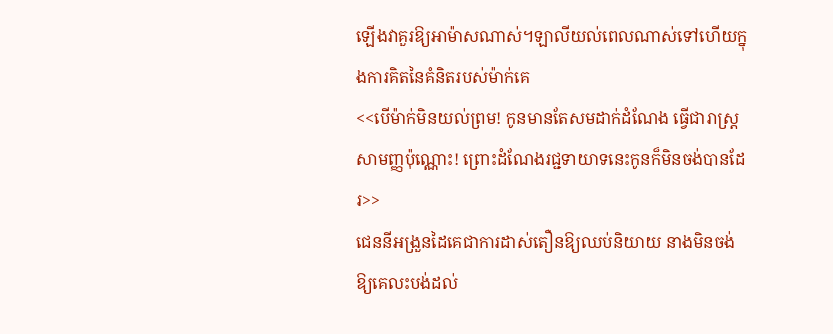ឡើងវាគួរឱ្យអាម៉ាសណាស់។ឡាលីយល់ពេលណាស់ទៅហើយក្នុងការគិតនៃគំនិតរបស់ម៉ាក់គេ
<<បើម៉ាក់មិនយល់ព្រម! កូនមានតែសមដាក់ដំណែង ធ្វើជារាស្រ្តសាមញ្ញប៉ុណ្ណោះ! ព្រោះដំណែងរជ្ជទាយាទនេះកូនក៏មិនចង់បានដែរ>>
ជេននីអង្រួនដៃគេជាការដាស់តឿនឱ្យឈប់និយាយ នាងមិនចង់ឱ្យគេលះបង់ដល់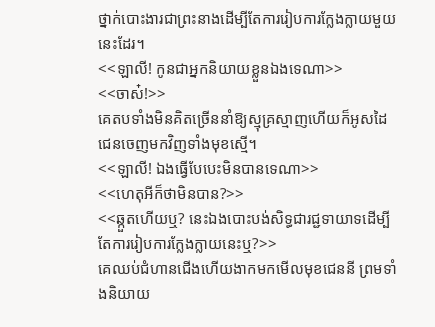ថ្នាក់បោះងារជាព្រះនាងដើម្បីតែការរៀបការក្លែងក្លាយមួយនេះដែរ។
<<ឡាលី! កូនជាអ្នកនិយាយខ្លួនឯងទេណា>>
<<ចាស៎!>>
គេតបទាំងមិនគិតច្រើននាំឱ្យស្មុគ្រស្មាញហើយក៏អូសដៃជេនចេញមកវិញទាំងមុខស្មើ។
<<ឡាលី! ឯងធ្វើបែបេះមិនបានទេណា>>
<<ហេតុអីក៏ថាមិនបាន?>>
<<ឆ្កួតហើយឬ? នេះឯងបោះបង់សិទ្ធជារជ្ជទាយាទដើម្បីតែការរៀបការក្លែងក្លាយនេះឬ?>>
គេឈប់ជំហានជើងហើយងាកមកមើលមុខជេននី ព្រមទាំងនិយាយ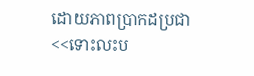ដោយភាពប្រាកដប្រជា
<<ទោះលះប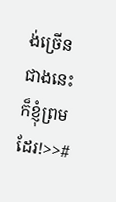ង់ច្រើនជាងនេះក៏ខ្ញុំព្រមដែរ!>>#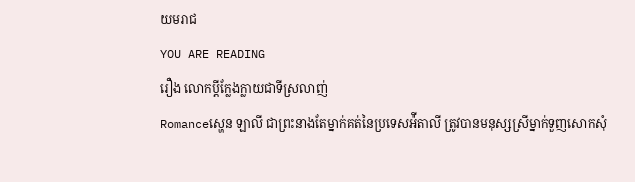យមរាជ
YOU ARE READING
រឿង លោកប្ដីក្លែងក្លាយជាទីស្រលាញ់
Romanceស្ហេន ឡាលី ជាព្រះនាងតែម្នាក់គត់នៃប្រទេសអ៉ីតាលី ត្រូវបានមនុស្សស្រីម្នាក់ទួញសោកសុំ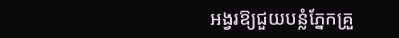អង្វរឱ្យជួយបន្លំភ្នែកគ្រួ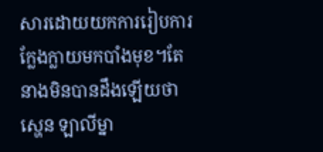សារដោយយកការរៀបការក្លែងក្លាយមកបាំងមុខ។តែនាងមិនបានដឹងឡើយថា ស្ហេន ឡាលីម្នា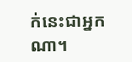ក់នេះជាអ្នកណា។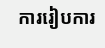ការរៀបការ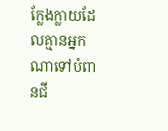ក្លែងក្លាយដែលគ្មានអ្នកណាទៅបំពានជី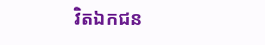វិតឯកជន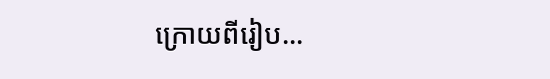ក្រោយពីរៀប...